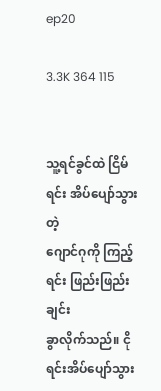ep20

3.3K 364 115


သူ့ရင်ခွင်ထဲ ငြိမ်ရင်း အိပ်ပျော်သွားတဲ့
ဂျောင်ဂုကို ကြည့်ရင်း ဖြည်းဖြည်းချင်း
ခွာလိုက်သည်။ ငိုရင်းအိပ်ပျော်သွား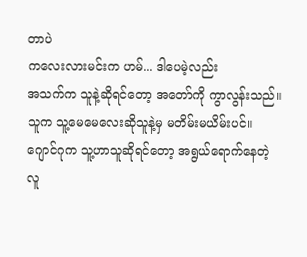တာပဲ
ကလေးလားမင်းက ဟမ်... ဒါပေမဲ့လည်း
အသက်က သူနဲ့ဆိုရင်တော့ အတော်ကို ကွာလွန်းသည်။
သူက သူ့မေမေလေးဆိုသူနဲ့မှ မတိမ်းမယိမ်းပင်။
ဂျောင်ဂုက သူ့ဟာသူဆိုရင်တော့ အရွယ်ရောက်နေတဲ့
လူ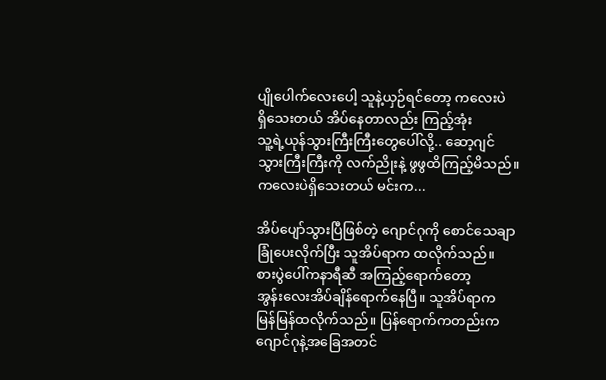ပျိုပေါက်လေးပေါ့ သူနဲ့ယှဉ်ရင်တော့ ကလေးပဲ
ရှိသေးတယ် အိပ်နေတာလည်း ကြည့်အုံး
သူ့ရဲ့ယုန်သွားကြီးကြီးတွေပေါ်လို့.. ဆော့ဂျင်
သွားကြီးကြီး‌ကို လက်ညိုးနဲ့ ဖွဖွထိကြည့်မိသည်။
ကလေးပဲရှိသေးတယ် မင်းက...

အိပ်ပျော်သွားပြီဖြစ်တဲ့ ဂျောင်ဂုကို စောင်သေချာ
ခြုံပေးလိုက်ပြီး သူအိပ်ရာက ထလိုက်သည်။
စားပွဲပေါ်ကနာရီဆီ အကြည့်ရောက်တော့
အွန်းလေးအိပ်ချိန်ရောက်နေပြီ။ သူအိပ်ရာက
မြန်မြန်ထလိုက်သည်။ ပြန်ရောက်က‌တည်းက
ဂျောင်ဂုနဲ့အခြေအတင်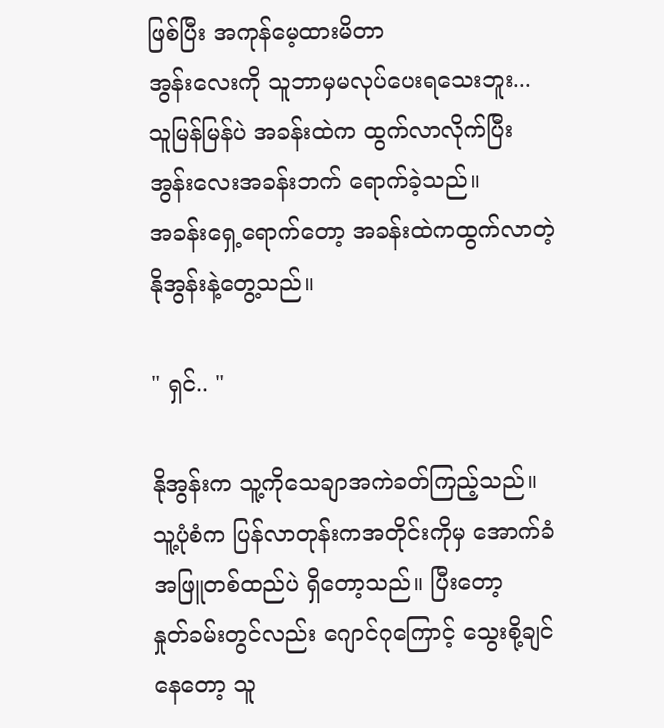ဖြစ်ပြီး အကုန်မေ့ထားမိတာ
အွန်းလေးကို သူဘာမှမလုပ်ပေးရသေးဘူး...
သူမြန်မြန်ပဲ အခန်းထဲက ထွက်လာလိုက်ပြီး
အွန်းလေးအခန်းဘက် ရောက်ခဲ့သည်။
အခန်းရှေ့ရောက်တော့ အခန်းထဲကထွက်လာတဲ့
နိုအွန်းနဲ့တွေ့သည်။

" ရှင်.. "

နိုအွန်းက သူ့ကိုသေချာအကဲခတ်ကြည့်သည်။
သူ့ပုံစံက ပြန်လာတုန်းကအတိုင်းကိုမှ အောက်ခံ
အဖြူတစ်ထည်ပဲ ရှိတော့သည်။ ပြီးတော့
နှုတ်ခမ်းတွင်လည်း ဂျောင်ဂုကြောင့် သွေးစို့ချင်
နေတော့ သူ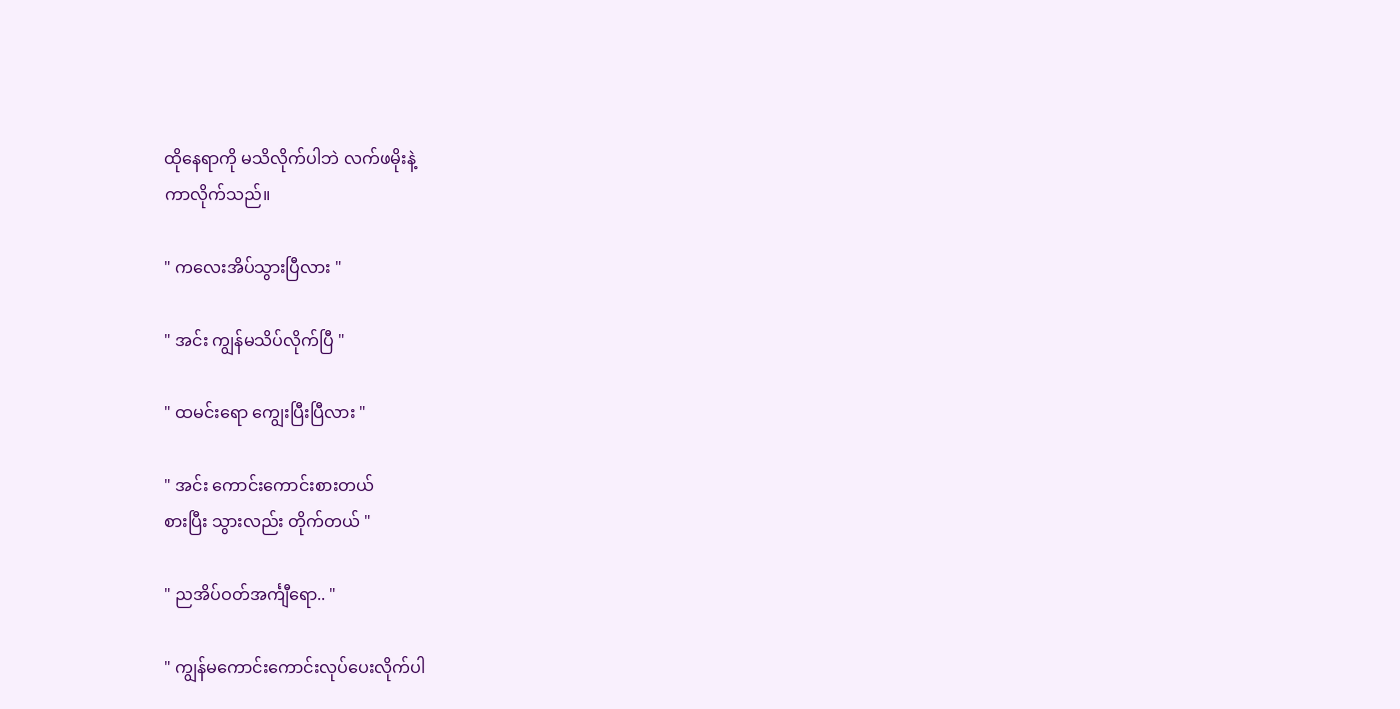ထိုနေရာကို မသိလိုက်ပါဘဲ လက်ဖမိုးနဲ့
ကာလိုက်သည်။

" ကလေးအိပ်သွားပြီလား "

" အင်း ကျွန်မသိပ်လိုက်ပြီ "

" ထမင်းရော ကျွေးပြီးပြီလား "

" အင်း ကောင်းကောင်းစားတယ်
စားပြီး သွားလည်း တိုက်တယ် "

" ညအိပ်ဝတ်အင်္ကျီရော.. "

" ကျွန်မကောင်းကောင်းလုပ်ပေးလိုက်ပါ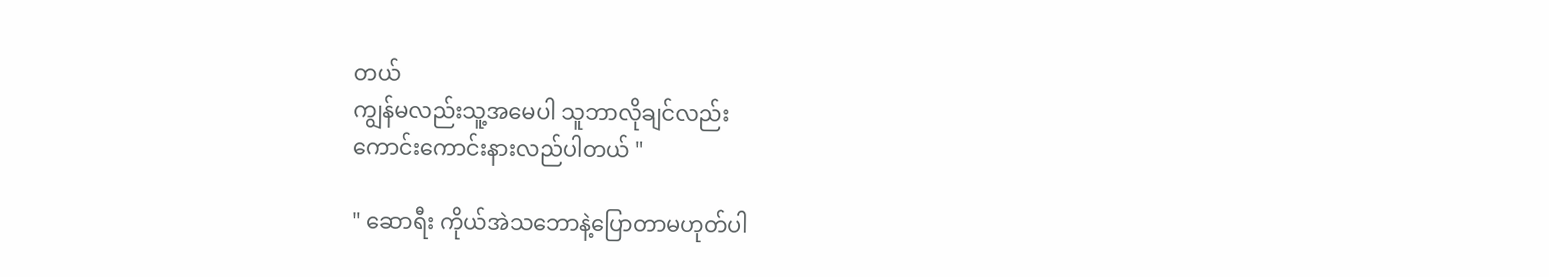တယ်
ကျွန်မလည်းသူ့အမေပါ သူဘာလိုချင်လည်း
ကောင်းကောင်းနားလည်ပါတယ် "

" ဆောရီး ကိုယ်အဲသဘောနဲ့ပြောတာမဟုတ်ပါ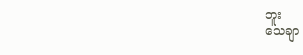ဘူး
သေချာ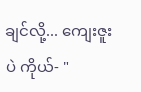ချင်လို့... ကျေးဇူးပဲ ကိုယ်- "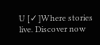U [✓]Where stories live. Discover now